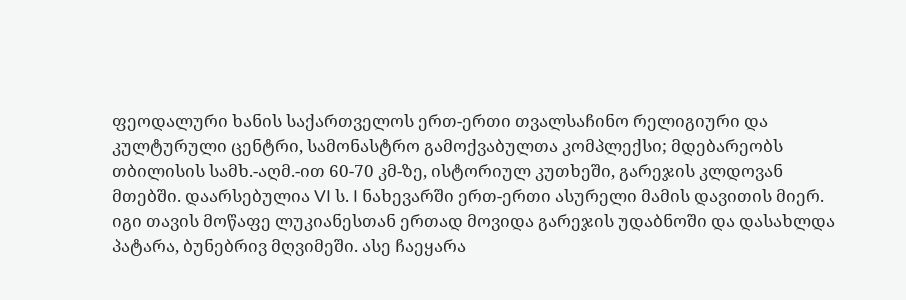ფეოდალური ხანის საქართველოს ერთ-ერთი თვალსაჩინო რელიგიური და კულტურული ცენტრი, სამონასტრო გამოქვაბულთა კომპლექსი; მდებარეობს თბილისის სამხ.-აღმ.-ით 60-70 კმ-ზე, ისტორიულ კუთხეში, გარეჯის კლდოვან მთებში. დაარსებულია VI ს. I ნახევარში ერთ-ერთი ასურელი მამის დავითის მიერ. იგი თავის მოწაფე ლუკიანესთან ერთად მოვიდა გარეჯის უდაბნოში და დასახლდა პატარა, ბუნებრივ მღვიმეში. ასე ჩაეყარა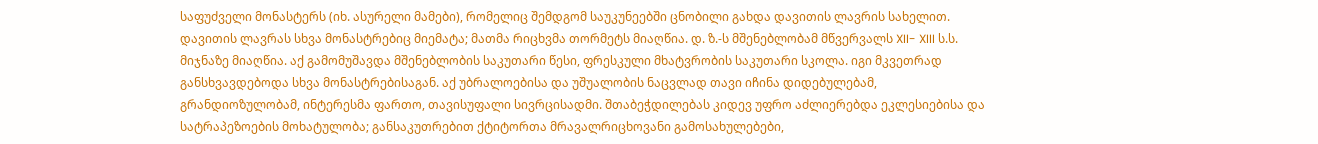საფუძველი მონასტერს (იხ. ასურელი მამები), რომელიც შემდგომ საუკუნეებში ცნობილი გახდა დავითის ლავრის სახელით. დავითის ლავრას სხვა მონასტრებიც მიემატა; მათმა რიცხვმა თორმეტს მიაღწია. დ. ზ.-ს მშენებლობამ მწვერვალს XII- XIII ს.ს. მიჯნაზე მიაღწია. აქ გამომუშავდა მშენებლობის საკუთარი წესი, ფრესკული მხატვრობის საკუთარი სკოლა. იგი მკვეთრად განსხვავდებოდა სხვა მონასტრებისაგან. აქ უბრალოებისა და უშუალობის ნაცვლად თავი იჩინა დიდებულებამ, გრანდიოზულობამ, ინტერესმა ფართო, თავისუფალი სივრცისადმი. შთაბეჭდილებას კიდევ უფრო აძლიერებდა ეკლესიებისა და სატრაპეზოების მოხატულობა; განსაკუთრებით ქტიტორთა მრავალრიცხოვანი გამოსახულებები,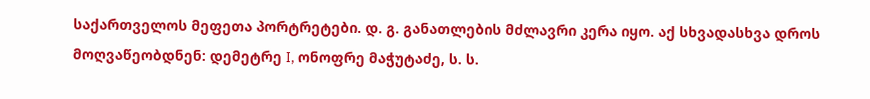საქართველოს მეფეთა პორტრეტები. დ. გ. განათლების მძლავრი კერა იყო. აქ სხვადასხვა დროს მოღვაწეობდნენ: დემეტრე I, ონოფრე მაჭუტაძე, ს. ს.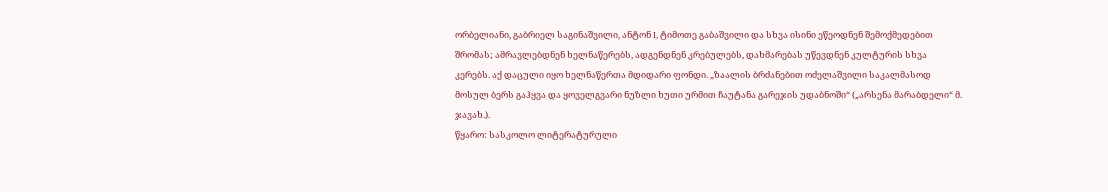ორბელიანი, გაბრიელ საგინაშვილი, ანტონ I, ტიმოთე გაბაშვილი და სხვა ისინი ეწეოდნენ შემოქმედებით შრომას; ამრავლებდნენ ხელნაწერებს, ადგენდნენ კრებულებს, დახმარებას უწევდნენ კულტურის სხვა კერებს. აქ დაცული იყო ხელნაწერთა მდიდარი ფონდი. „ზაალის ბრძანებით ოძელაშვილი საკალმასოდ მოსულ ბერს გაჰყვა და ყოველგვარი ნუზლი ხუთი ურმით ჩაუტანა გარეჯის უდაბნოში“ („არსენა მარაბდელი“ მ. ჯავახ.).
წყარო: სასკოლო ლიტერატურული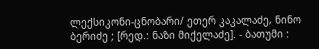ლექსიკონი-ცნობარი/ ეთერ კაკალაძე, ნინო ბერიძე ; [რედ.: ნაზი მიქელაძე]. - ბათუმი :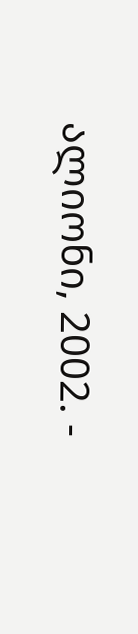ალიონი, 2002. -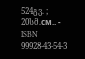524გვ. ; 20სმ.см.. - ISBN 99928-43-54-3